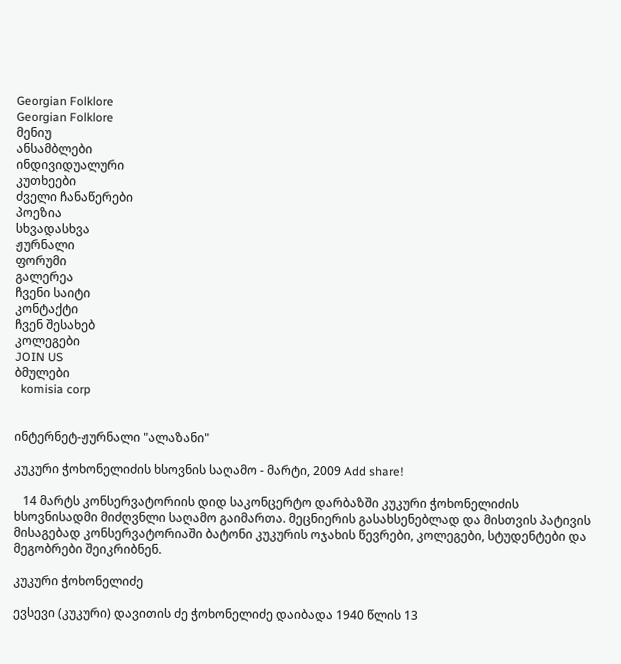Georgian Folklore
Georgian Folklore
მენიუ
ანსამბლები
ინდივიდუალური
კუთხეები
ძველი ჩანაწერები
პოეზია
სხვადასხვა
ჟურნალი
ფორუმი
გალერეა
ჩვენი საიტი
კონტაქტი
ჩვენ შესახებ
კოლეგები
JOIN US
ბმულები
  komisia corp


ინტერნეტ-ჟურნალი "ალაზანი"

კუკური ჭოხონელიძის ხსოვნის საღამო - მარტი, 2009 Add share!

   14 მარტს კონსერვატორიის დიდ საკონცერტო დარბაზში კუკური ჭოხონელიძის ხსოვნისადმი მიძღვნლი საღამო გაიმართა. მეცნიერის გასახსენებლად და მისთვის პატივის მისაგებად კონსერვატორიაში ბატონი კუკურის ოჯახის წევრები, კოლეგები, სტუდენტები და მეგობრები შეიკრიბნენ.

კუკური ჭოხონელიძე

ევსევი (კუკური) დავითის ძე ჭოხონელიძე დაიბადა 1940 წლის 13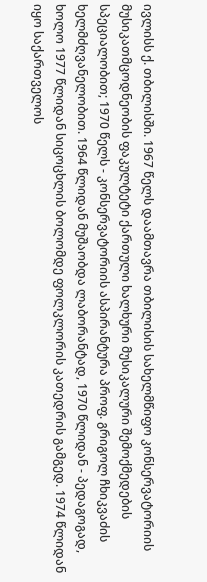ივლისს ქ. თბილისში. 1967 წელს დაამთავრა თბილისის სახელმწიფო კონსერვატორიის მუსიკათმცოდნეობის ფაკულტეტი ქართული ხალხური მუსიკალური შემოქმედების სპეციალობით; 1970 წელს - კონსერვატორიის ასპირანტურა პროფ. გრიგოლ ჩხიკვაძის ხელმძღვანელობით. 1964 წლიდან მუშაობდა ლაბორანტად, 1970 წლიდან - პედაგოგად, ხოლო 1977 წლიდან სიცოცხლის ბოლომდე ფოლკლორის კათედრის გამგედ. 1974 წლიდან იყო საქართველოს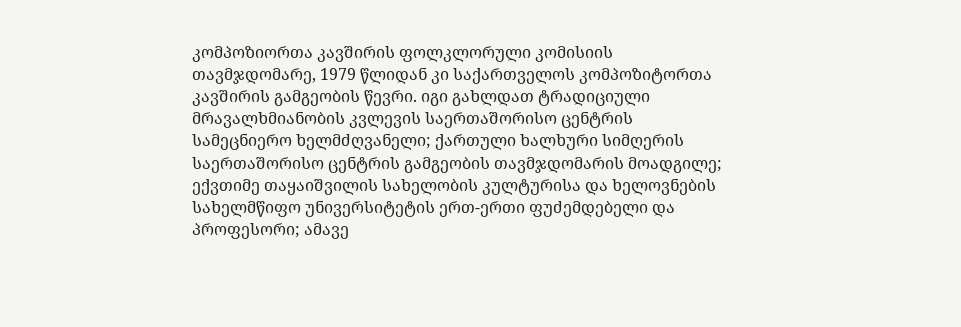კომპოზიორთა კავშირის ფოლკლორული კომისიის თავმჯდომარე, 1979 წლიდან კი საქართველოს კომპოზიტორთა კავშირის გამგეობის წევრი. იგი გახლდათ ტრადიციული მრავალხმიანობის კვლევის საერთაშორისო ცენტრის სამეცნიერო ხელმძღვანელი; ქართული ხალხური სიმღერის საერთაშორისო ცენტრის გამგეობის თავმჯდომარის მოადგილე; ექვთიმე თაყაიშვილის სახელობის კულტურისა და ხელოვნების სახელმწიფო უნივერსიტეტის ერთ-ერთი ფუძემდებელი და პროფესორი; ამავე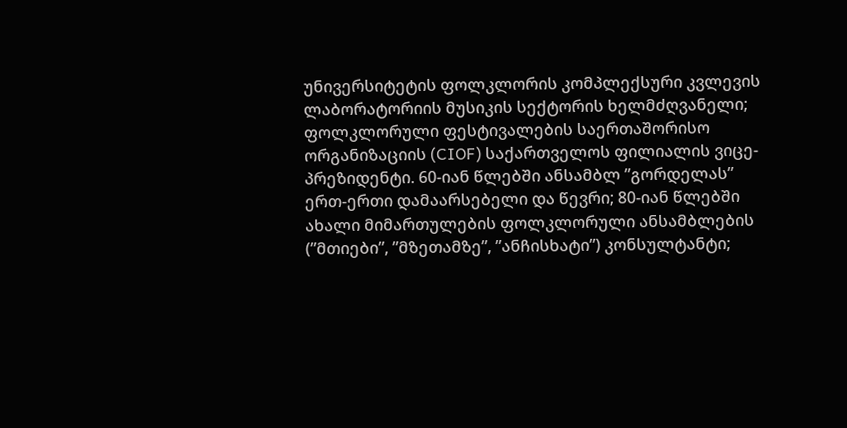უნივერსიტეტის ფოლკლორის კომპლექსური კვლევის ლაბორატორიის მუსიკის სექტორის ხელმძღვანელი;    ფოლკლორული ფესტივალების საერთაშორისო ორგანიზაციის (CIOF) საქართველოს ფილიალის ვიცე-პრეზიდენტი. 60-იან წლებში ანსამბლ ”გორდელას” ერთ-ერთი დამაარსებელი და წევრი; 80-იან წლებში ახალი მიმართულების ფოლკლორული ანსამბლების (”მთიები”, ”მზეთამზე”, ”ანჩისხატი”) კონსულტანტი;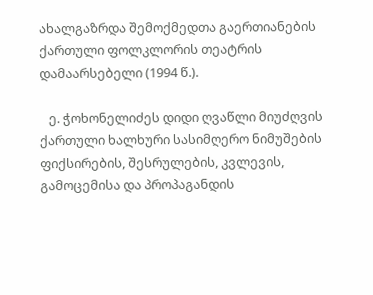ახალგაზრდა შემოქმედთა გაერთიანების ქართული ფოლკლორის თეატრის დამაარსებელი (1994 წ.).

   ე. ჭოხონელიძეს დიდი ღვაწლი მიუძღვის ქართული ხალხური სასიმღერო ნიმუშების ფიქსირების, შესრულების, კვლევის, გამოცემისა და პროპაგანდის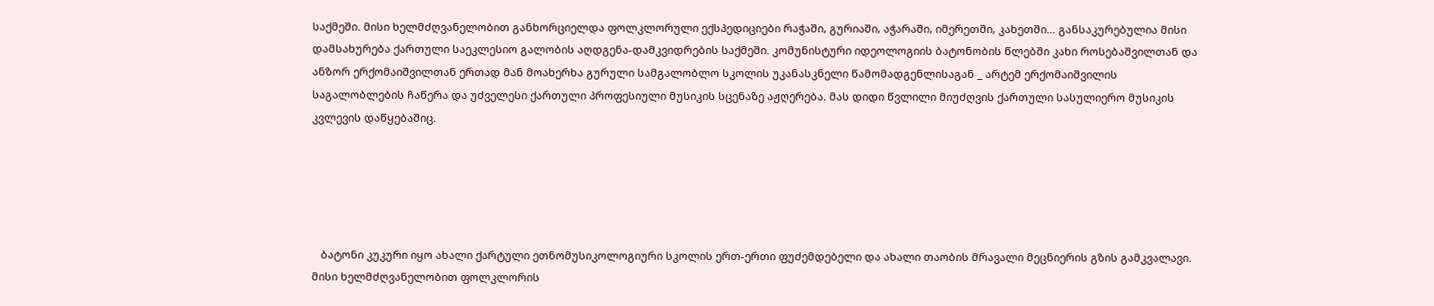საქმეში. მისი ხელმძღვანელობით განხორციელდა ფოლკლორული ექსპედიციები რაჭაში, გურიაში, აჭარაში, იმერეთში, კახეთში... განსაკურებულია მისი დამსახურება ქართული საეკლესიო გალობის აღდგენა-დამკვიდრების საქმეში. კომუნისტური იდეოლოგიის ბატონობის წლებში კახი როსებაშვილთან და ანზორ ერქომაიშვილთან ერთად მან მოახერხა გურული სამგალობლო სკოლის უკანასკნელი წამომადგენლისაგან _ არტემ ერქომაიშვილის საგალობლების ჩაწერა და უძველესი ქართული პროფესიული მუსიკის სცენაზე აჟღერება. მას დიდი წვლილი მიუძღვის ქართული სასულიერო მუსიკის კვლევის დაწყებაშიც.





   ბატონი კუკური იყო ახალი ქარტული ეთნომუსიკოლოგიური სკოლის ერთ-ერთი ფუძემდებელი და ახალი თაობის მრავალი მეცნიერის გზის გამკვალავი. მისი ხელმძღვანელობით ფოლკლორის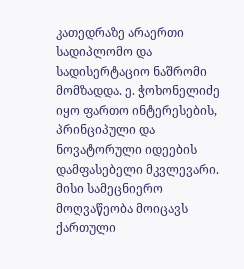კათედრაზე არაერთი სადიპლომო და სადისერტაციო ნაშრომი მომზადდა. ე. ჭოხონელიძე იყო ფართო ინტერესების, პრინციპული და ნოვატორული იდეების დამფასებელი მკვლევარი. მისი სამეცნიერო მოღვაწეობა მოიცავს ქართული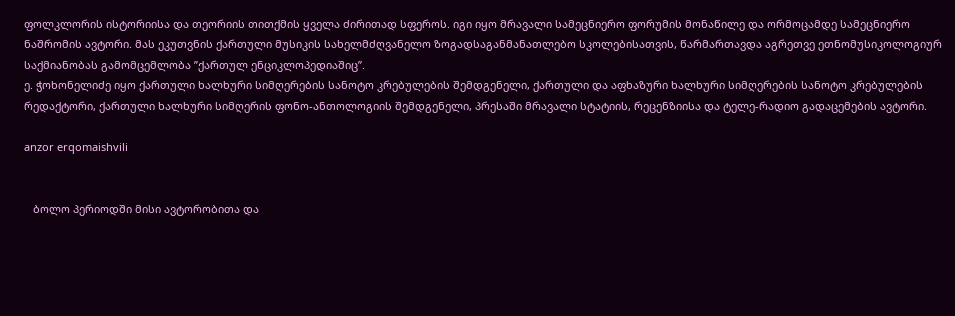ფოლკლორის ისტორიისა და თეორიის თითქმის ყველა ძირითად სფეროს. იგი იყო მრავალი სამეცნიერო ფორუმის მონაწილე და ორმოცამდე სამეცნიერო ნაშრომის ავტორი. მას ეკუთვნის ქართული მუსიკის სახელმძღვანელო ზოგადსაგანმანათლებო სკოლებისათვის, წარმართავდა აგრეთვე ეთნომუსიკოლოგიურ საქმიანობას გამომცემლობა ”ქართულ ენციკლოპედიაშიც”.
ე. ჭოხონელიძე იყო ქართული ხალხური სიმღერების სანოტო კრებულების შემდგენელი, ქართული და აფხაზური ხალხური სიმღერების სანოტო კრებულების რედაქტორი, ქართული ხალხური სიმღერის ფონო-ანთოლოგიის შემდგენელი, პრესაში მრავალი სტატიის, რეცენზიისა და ტელე-რადიო გადაცემების ავტორი.

anzor erqomaishvili


   ბოლო პერიოდში მისი ავტორობითა და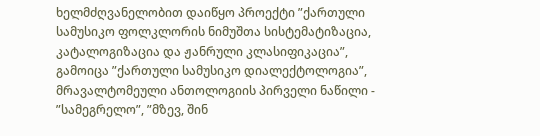ხელმძღვანელობით დაიწყო პროექტი ”ქართული სამუსიკო ფოლკლორის ნიმუშთა სისტემატიზაცია, კატალოგიზაცია და ჟანრული კლასიფიკაცია”, გამოიცა ”ქართული სამუსიკო დიალექტოლოგია”, მრავალტომეული ანთოლოგიის პირველი ნაწილი - ”სამეგრელო”, ”მზევ, შინ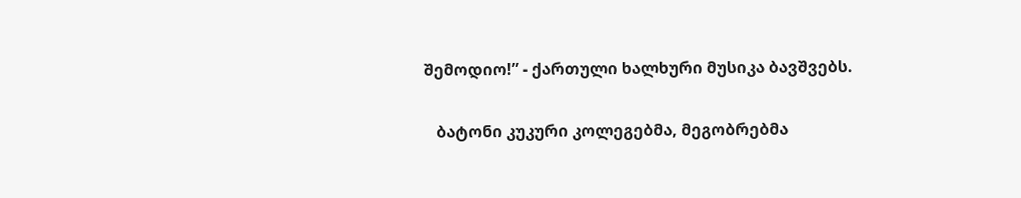შემოდიო!” - ქართული ხალხური მუსიკა ბავშვებს.

   ბატონი კუკური კოლეგებმა, მეგობრებმა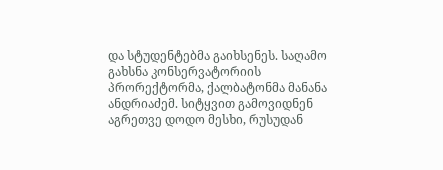და სტუდენტებმა გაიხსენეს. საღამო გახსნა კონსერვატორიის პრორექტორმა, ქალბატონმა მანანა ანდრიაძემ. სიტყვით გამოვიდნენ აგრეთვე დოდო მესხი, რუსუდან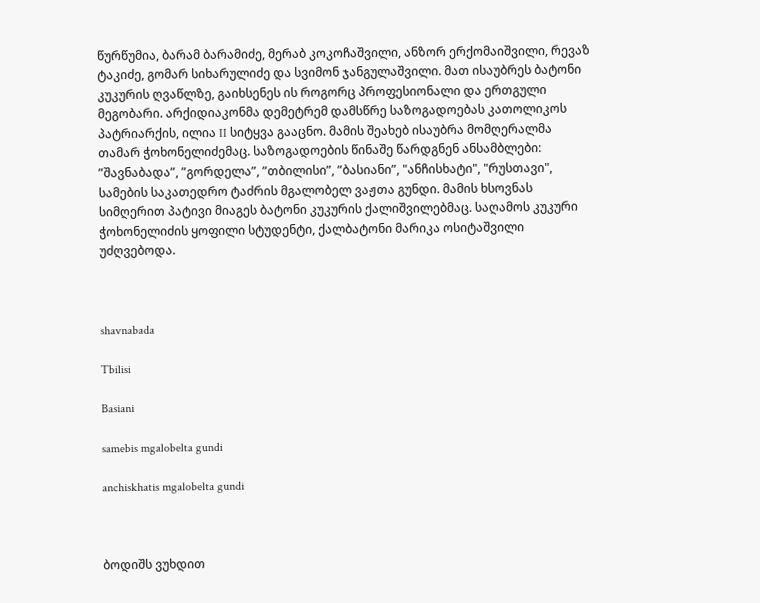წურწუმია, ბარამ ბარამიძე, მერაბ კოკოჩაშვილი, ანზორ ერქომაიშვილი, რევაზ ტაკიძე, გომარ სიხარულიძე და სვიმონ ჯანგულაშვილი. მათ ისაუბრეს ბატონი კუკურის ღვაწლზე, გაიხსენეს ის როგორც პროფესიონალი და ერთგული მეგობარი. არქიდიაკონმა დემეტრემ დამსწრე საზოგადოებას კათოლიკოს პატრიარქის, ილია II სიტყვა გააცნო. მამის შეახებ ისაუბრა მომღერალმა თამარ ჭოხონელიძემაც. საზოგადოების წინაშე წარდგნენ ანსამბლები: ”შავნაბადა”, ”გორდელა”, ”თბილისი”, ”ბასიანი”, "ანჩისხატი", "რუსთავი", სამების საკათედრო ტაძრის მგალობელ ვაჟთა გუნდი. მამის ხსოვნას სიმღერით პატივი მიაგეს ბატონი კუკურის ქალიშვილებმაც. საღამოს კუკური ჭოხონელიძის ყოფილი სტუდენტი, ქალბატონი მარიკა ოსიტაშვილი უძღვებოდა.



shavnabada

Tbilisi

Basiani

samebis mgalobelta gundi

anchiskhatis mgalobelta gundi



ბოდიშს ვუხდით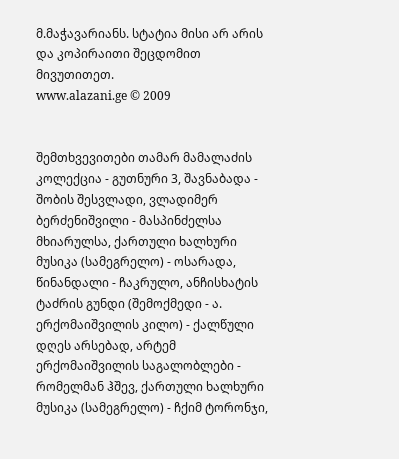მ.მაჭავარიანს. სტატია მისი არ არის და კოპირაითი შეცდომით მივუთითეთ.
www.alazani.ge © 2009


შემთხვევითები თამარ მამალაძის კოლექცია - გუთნური 3, შავნაბადა - შობის შესვლადი, ვლადიმერ ბერძენიშვილი - მასპინძელსა მხიარულსა, ქართული ხალხური მუსიკა (სამეგრელო) - ოსარადა, წინანდალი - ჩაკრულო, ანჩისხატის ტაძრის გუნდი (შემოქმედი - ა. ერქომაიშვილის კილო) - ქალწული დღეს არსებად, არტემ ერქომაიშვილის საგალობლები - რომელმან ჰშევ, ქართული ხალხური მუსიკა (სამეგრელო) - ჩქიმ ტორონჯი,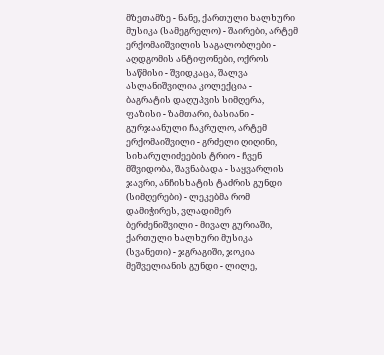მზეთამზე - ნანე, ქართული ხალხური მუსიკა (სამეგრელო) - შაირები, არტემ ერქომაიშვილის საგალობლები - აღდგომის ანტიფონები, ოქროს საწმისი - შვიდკაცა, შალვა ასლანიშვილია კოლექცია - ბაგრატის დაღუპვის სიმღერა, ფაზისი - ზამთარი, ბასიანი - გურჯაანული ჩაკრულო, არტემ ერქომაიშვილი - გრძელი ღიღინი, სიხარულიძეების ტრიო - ჩვენ მშვიდობა, შავნაბადა - საყვარლის ჯავრი, ანჩისხატის ტაძრის გუნდი (სიმღერები) - ლეკებმა რომ დამიჭირეს, ვლადიმერ ბერძენიშვილი - მივალ გურიაში, ქართული ხალხური მუსიკა (სვანეთი) - ჯგრაგიში, ჯოკია მეშველიანის გუნდი - ლილე,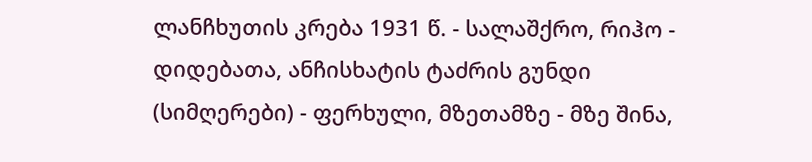ლანჩხუთის კრება 1931 წ. - სალაშქრო, რიჰო - დიდებათა, ანჩისხატის ტაძრის გუნდი (სიმღერები) - ფერხული, მზეთამზე - მზე შინა,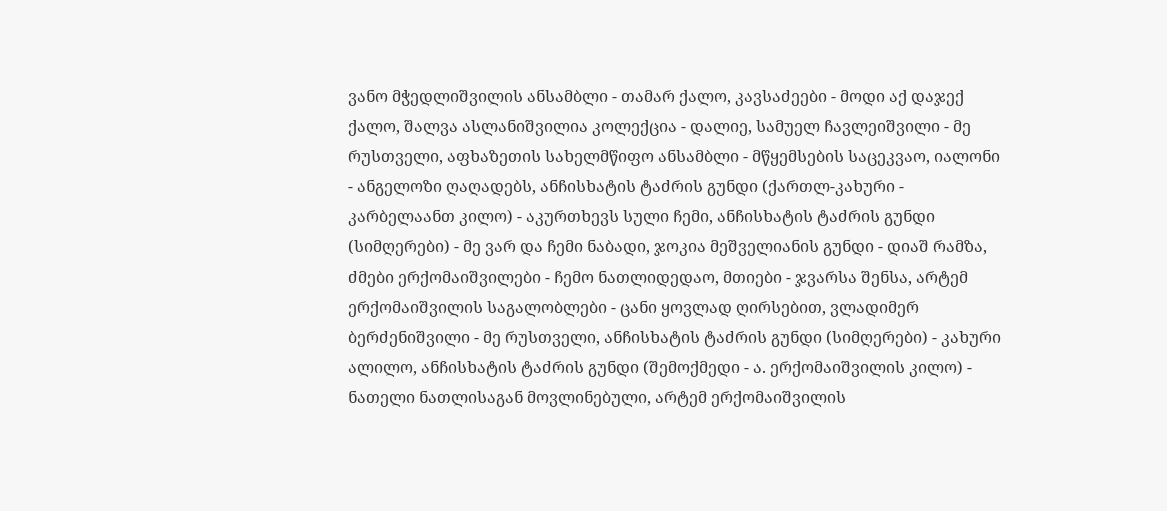ვანო მჭედლიშვილის ანსამბლი - თამარ ქალო, კავსაძეები - მოდი აქ დაჯექ ქალო, შალვა ასლანიშვილია კოლექცია - დალიე, სამუელ ჩავლეიშვილი - მე რუსთველი, აფხაზეთის სახელმწიფო ანსამბლი - მწყემსების საცეკვაო, იალონი - ანგელოზი ღაღადებს, ანჩისხატის ტაძრის გუნდი (ქართლ-კახური - კარბელაანთ კილო) - აკურთხევს სული ჩემი, ანჩისხატის ტაძრის გუნდი (სიმღერები) - მე ვარ და ჩემი ნაბადი, ჯოკია მეშველიანის გუნდი - დიაშ რამზა, ძმები ერქომაიშვილები - ჩემო ნათლიდედაო, მთიები - ჯვარსა შენსა, არტემ ერქომაიშვილის საგალობლები - ცანი ყოვლად ღირსებით, ვლადიმერ ბერძენიშვილი - მე რუსთველი, ანჩისხატის ტაძრის გუნდი (სიმღერები) - კახური ალილო, ანჩისხატის ტაძრის გუნდი (შემოქმედი - ა. ერქომაიშვილის კილო) - ნათელი ნათლისაგან მოვლინებული, არტემ ერქომაიშვილის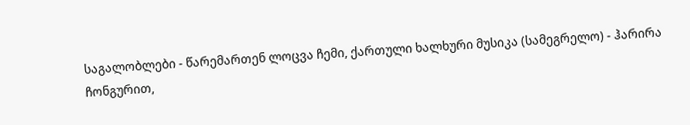საგალობლები - წარემართენ ლოცვა ჩემი, ქართული ხალხური მუსიკა (სამეგრელო) - ჰარირა ჩონგურით,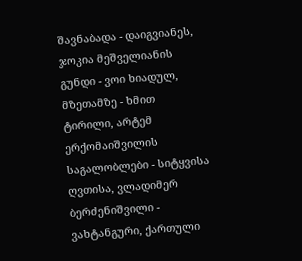შავნაბადა - დაიგვიანეს, ჯოკია მეშველიანის გუნდი - ვოი ხიადულ, მზეთამზე - ხმით ტირილი, არტემ ერქომაიშვილის საგალობლები - სიტყვისა ღვთისა, ვლადიმერ ბერძენიშვილი - ვახტანგური, ქართული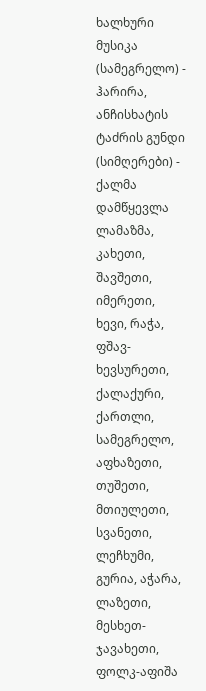ხალხური მუსიკა (სამეგრელო) - ჰარირა, ანჩისხატის ტაძრის გუნდი (სიმღერები) - ქალმა დამწყევლა ლამაზმა,
კახეთი, შავშეთი, იმერეთი, ხევი, რაჭა, ფშავ-ხევსურეთი, ქალაქური, ქართლი, სამეგრელო, აფხაზეთი, თუშეთი, მთიულეთი, სვანეთი, ლეჩხუმი, გურია, აჭარა, ლაზეთი, მესხეთ-ჯავახეთი,
ფოლკ-აფიშა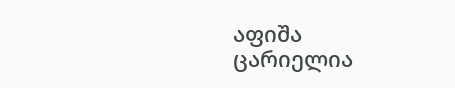აფიშა ცარიელია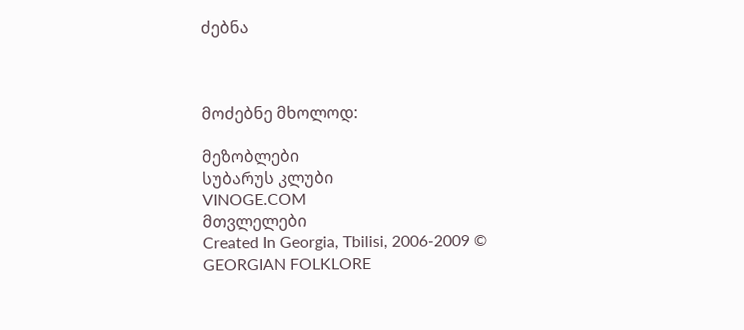ძებნა



მოძებნე მხოლოდ:

მეზობლები
სუბარუს კლუბი
VINOGE.COM
მთვლელები
Created In Georgia, Tbilisi, 2006-2009 © GEORGIAN FOLKLORE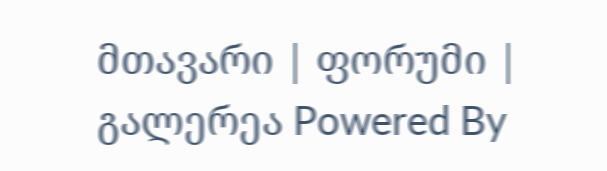მთავარი | ფორუმი | გალერეა Powered By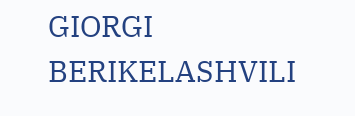GIORGI BERIKELASHVILI